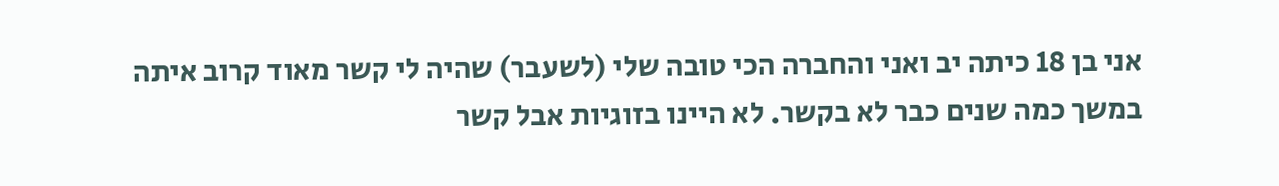אני בן 18 כיתה יב ואני והחברה הכי טובה שלי (לשעבר) שהיה לי קשר מאוד קרוב איתה במשך כמה שנים כבר לא בקשר. לא היינו בזוגיות אבל קשר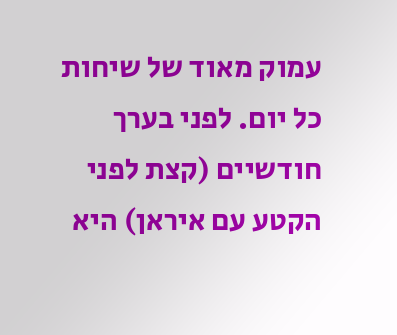עמוק מאוד של שיחות כל יום. לפני בערך חודשיים (קצת לפני הקטע עם איראן) היא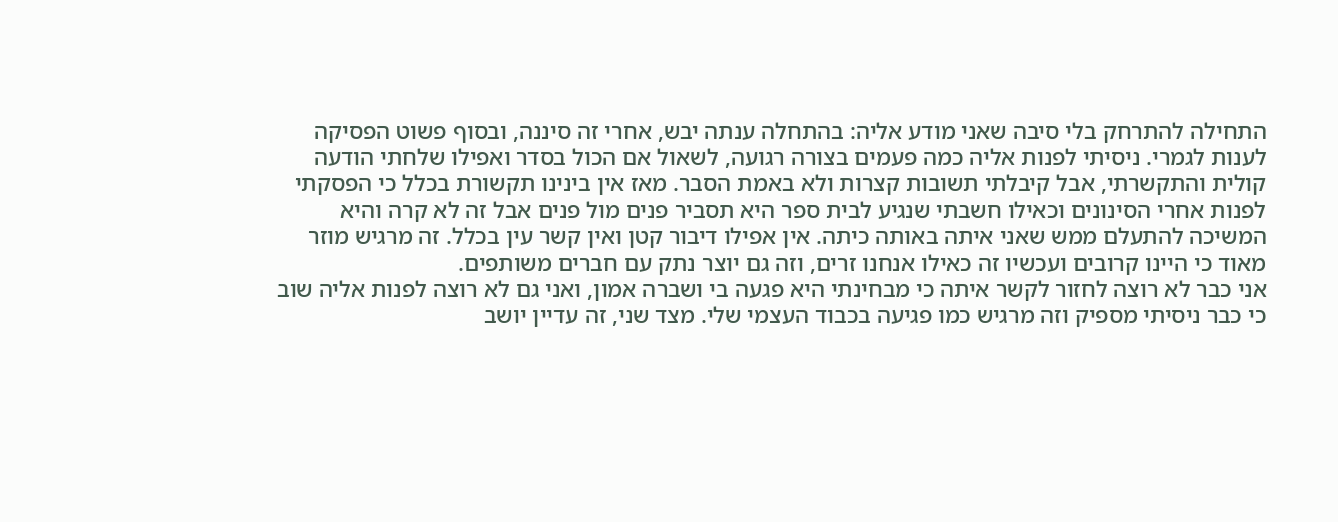התחילה להתרחק בלי סיבה שאני מודע אליה: בהתחלה ענתה יבש, אחרי זה סיננה, ובסוף פשוט הפסיקה לענות לגמרי. ניסיתי לפנות אליה כמה פעמים בצורה רגועה, לשאול אם הכול בסדר ואפילו שלחתי הודעה קולית והתקשרתי, אבל קיבלתי תשובות קצרות ולא באמת הסבר. מאז אין בינינו תקשורת בכלל כי הפסקתי לפנות אחרי הסינונים וכאילו חשבתי שנגיע לבית ספר היא תסביר פנים מול פנים אבל זה לא קרה והיא המשיכה להתעלם ממש שאני איתה באותה כיתה. אין אפילו דיבור קטן ואין קשר עין בכלל. זה מרגיש מוזר מאוד כי היינו קרובים ועכשיו זה כאילו אנחנו זרים, וזה גם יוצר נתק עם חברים משותפים.
אני כבר לא רוצה לחזור לקשר איתה כי מבחינתי היא פגעה בי ושברה אמון, ואני גם לא רוצה לפנות אליה שוב כי כבר ניסיתי מספיק וזה מרגיש כמו פגיעה בכבוד העצמי שלי. מצד שני, זה עדיין יושב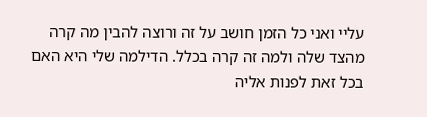עליי ואני כל הזמן חושב על זה ורוצה להבין מה קרה מהצד שלה ולמה זה קרה בכלל. הדילמה שלי היא האם בכל זאת לפנות אליה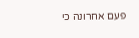פעם אחרונה כי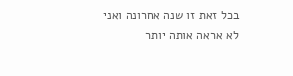בכל זאת זו שנה אחרונה ואני לא אראה אותה יותר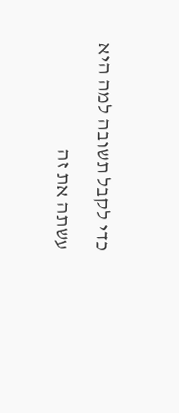כדי לקבל תשובה למה היא עשתה את זה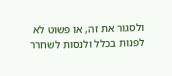ולסגור את זה, או פשוט לא לפנות בכלל ולנסות לשחרר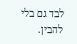לבד גם בלי להבין.